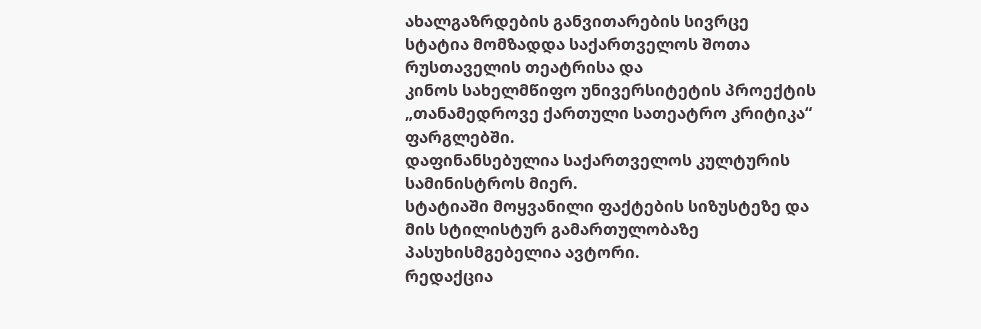ახალგაზრდების განვითარების სივრცე
სტატია მომზადდა საქართველოს შოთა რუსთაველის თეატრისა და
კინოს სახელმწიფო უნივერსიტეტის პროექტის
„თანამედროვე ქართული სათეატრო კრიტიკა“ ფარგლებში.
დაფინანსებულია საქართველოს კულტურის
სამინისტროს მიერ.
სტატიაში მოყვანილი ფაქტების სიზუსტეზე და
მის სტილისტურ გამართულობაზე პასუხისმგებელია ავტორი.
რედაქცია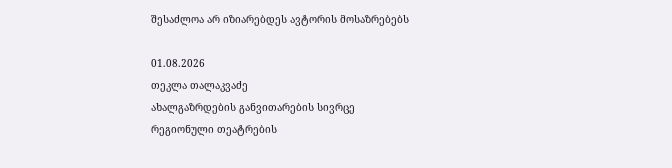შესაძლოა არ იზიარებდეს ავტორის მოსაზრებებს

01.08.2026
თეკლა თალაკვაძე
ახალგაზრდების განვითარების სივრცე
რეგიონული თეატრების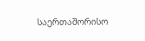საერთაშორისო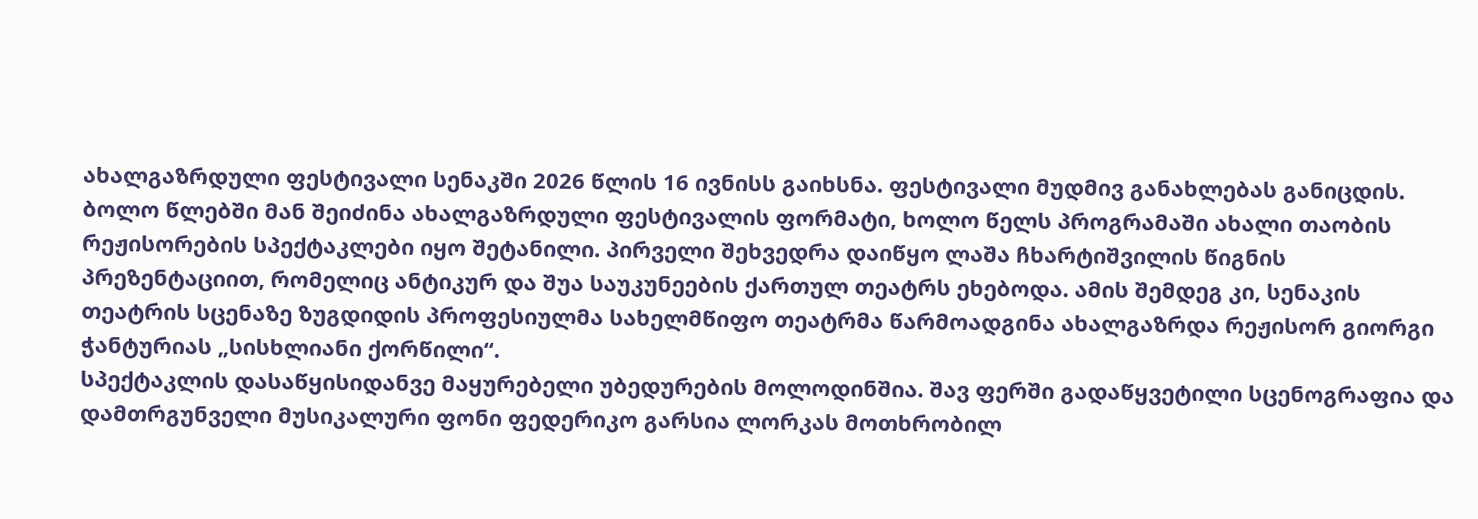ახალგაზრდული ფესტივალი სენაკში 2026 წლის 16 ივნისს გაიხსნა. ფესტივალი მუდმივ განახლებას განიცდის. ბოლო წლებში მან შეიძინა ახალგაზრდული ფესტივალის ფორმატი, ხოლო წელს პროგრამაში ახალი თაობის რეჟისორების სპექტაკლები იყო შეტანილი. პირველი შეხვედრა დაიწყო ლაშა ჩხარტიშვილის წიგნის პრეზენტაციით, რომელიც ანტიკურ და შუა საუკუნეების ქართულ თეატრს ეხებოდა. ამის შემდეგ კი, სენაკის თეატრის სცენაზე ზუგდიდის პროფესიულმა სახელმწიფო თეატრმა წარმოადგინა ახალგაზრდა რეჟისორ გიორგი ჭანტურიას „სისხლიანი ქორწილი“.
სპექტაკლის დასაწყისიდანვე მაყურებელი უბედურების მოლოდინშია. შავ ფერში გადაწყვეტილი სცენოგრაფია და დამთრგუნველი მუსიკალური ფონი ფედერიკო გარსია ლორკას მოთხრობილ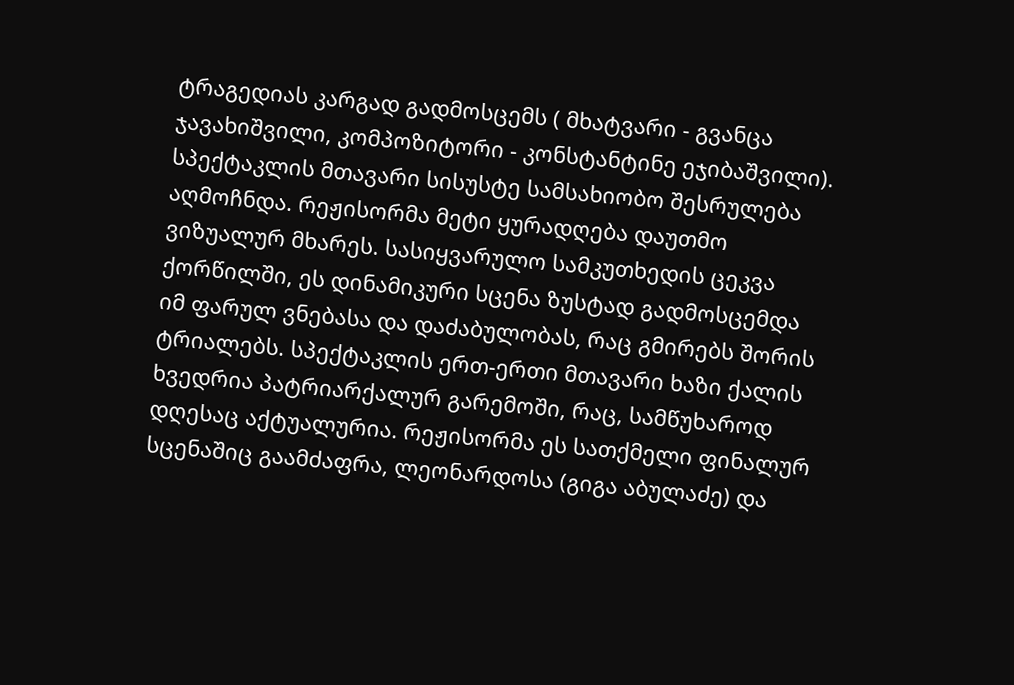ტრაგედიას კარგად გადმოსცემს ( მხატვარი - გვანცა ჯავახიშვილი, კომპოზიტორი - კონსტანტინე ეჯიბაშვილი).
სპექტაკლის მთავარი სისუსტე სამსახიობო შესრულება აღმოჩნდა. რეჟისორმა მეტი ყურადღება დაუთმო ვიზუალურ მხარეს. სასიყვარულო სამკუთხედის ცეკვა ქორწილში, ეს დინამიკური სცენა ზუსტად გადმოსცემდა იმ ფარულ ვნებასა და დაძაბულობას, რაც გმირებს შორის ტრიალებს. სპექტაკლის ერთ-ერთი მთავარი ხაზი ქალის ხვედრია პატრიარქალურ გარემოში, რაც, სამწუხაროდ დღესაც აქტუალურია. რეჟისორმა ეს სათქმელი ფინალურ სცენაშიც გაამძაფრა, ლეონარდოსა (გიგა აბულაძე) და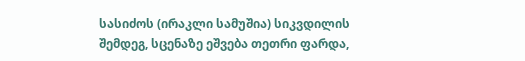სასიძოს (ირაკლი სამუშია) სიკვდილის შემდეგ, სცენაზე ეშვება თეთრი ფარდა,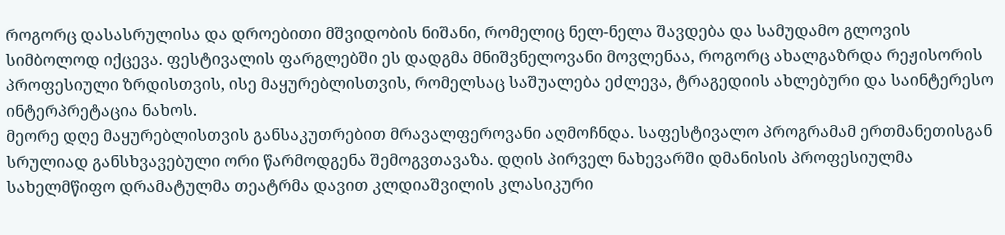როგორც დასასრულისა და დროებითი მშვიდობის ნიშანი, რომელიც ნელ-ნელა შავდება და სამუდამო გლოვის სიმბოლოდ იქცევა. ფესტივალის ფარგლებში ეს დადგმა მნიშვნელოვანი მოვლენაა, როგორც ახალგაზრდა რეჟისორის პროფესიული ზრდისთვის, ისე მაყურებლისთვის, რომელსაც საშუალება ეძლევა, ტრაგედიის ახლებური და საინტერესო ინტერპრეტაცია ნახოს.
მეორე დღე მაყურებლისთვის განსაკუთრებით მრავალფეროვანი აღმოჩნდა. საფესტივალო პროგრამამ ერთმანეთისგან სრულიად განსხვავებული ორი წარმოდგენა შემოგვთავაზა. დღის პირველ ნახევარში დმანისის პროფესიულმა სახელმწიფო დრამატულმა თეატრმა დავით კლდიაშვილის კლასიკური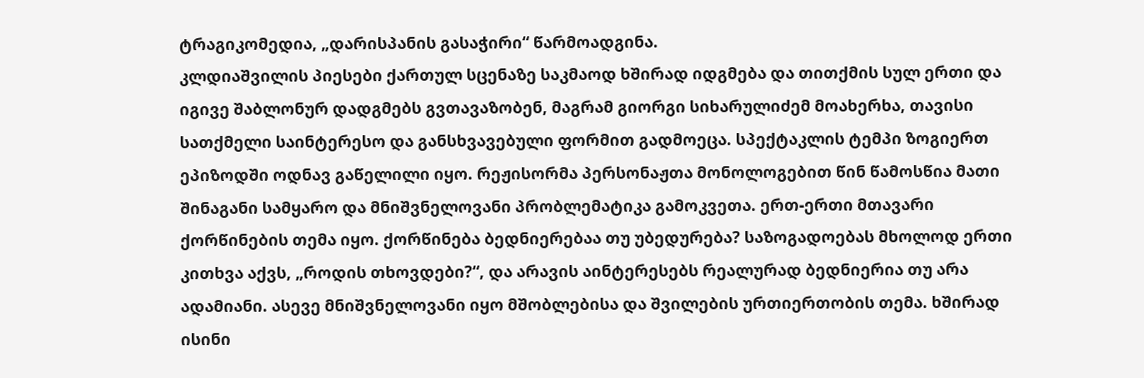ტრაგიკომედია, „დარისპანის გასაჭირი“ წარმოადგინა.
კლდიაშვილის პიესები ქართულ სცენაზე საკმაოდ ხშირად იდგმება და თითქმის სულ ერთი და იგივე შაბლონურ დადგმებს გვთავაზობენ, მაგრამ გიორგი სიხარულიძემ მოახერხა, თავისი სათქმელი საინტერესო და განსხვავებული ფორმით გადმოეცა. სპექტაკლის ტემპი ზოგიერთ ეპიზოდში ოდნავ გაწელილი იყო. რეჟისორმა პერსონაჟთა მონოლოგებით წინ წამოსწია მათი შინაგანი სამყარო და მნიშვნელოვანი პრობლემატიკა გამოკვეთა. ერთ-ერთი მთავარი ქორწინების თემა იყო. ქორწინება ბედნიერებაა თუ უბედურება? საზოგადოებას მხოლოდ ერთი კითხვა აქვს, „როდის თხოვდები?“, და არავის აინტერესებს რეალურად ბედნიერია თუ არა ადამიანი. ასევე მნიშვნელოვანი იყო მშობლებისა და შვილების ურთიერთობის თემა. ხშირად ისინი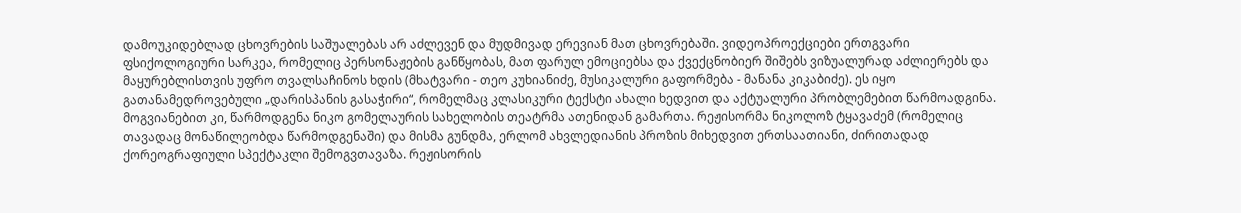დამოუკიდებლად ცხოვრების საშუალებას არ აძლევენ და მუდმივად ერევიან მათ ცხოვრებაში. ვიდეოპროექციები ერთგვარი ფსიქოლოგიური სარკეა, რომელიც პერსონაჟების განწყობას, მათ ფარულ ემოციებსა და ქვექცნობიერ შიშებს ვიზუალურად აძლიერებს და მაყურებლისთვის უფრო თვალსაჩინოს ხდის (მხატვარი - თეო კუხიანიძე, მუსიკალური გაფორმება - მანანა კიკაბიძე). ეს იყო გათანამედროვებული „დარისპანის გასაჭირი“, რომელმაც კლასიკური ტექსტი ახალი ხედვით და აქტუალური პრობლემებით წარმოადგინა.
მოგვიანებით კი, წარმოდგენა ნიკო გომელაურის სახელობის თეატრმა ათენიდან გამართა. რეჟისორმა ნიკოლოზ ტყავაძემ (რომელიც თავადაც მონაწილეობდა წარმოდგენაში) და მისმა გუნდმა, ერლომ ახვლედიანის პროზის მიხედვით ერთსაათიანი, ძირითადად ქორეოგრაფიული სპექტაკლი შემოგვთავაზა. რეჟისორის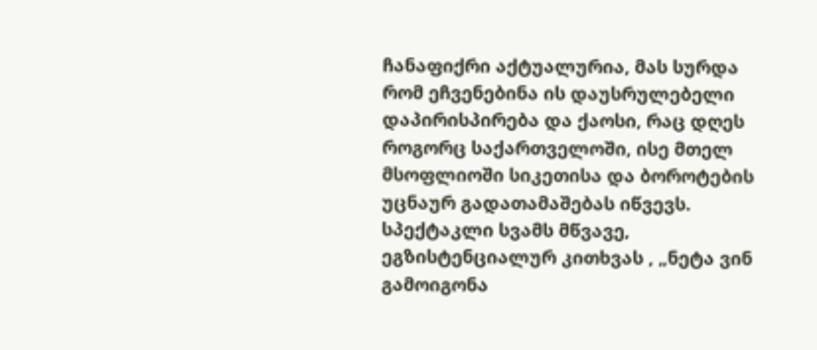ჩანაფიქრი აქტუალურია, მას სურდა რომ ეჩვენებინა ის დაუსრულებელი დაპირისპირება და ქაოსი, რაც დღეს როგორც საქართველოში, ისე მთელ მსოფლიოში სიკეთისა და ბოროტების უცნაურ გადათამაშებას იწვევს. სპექტაკლი სვამს მწვავე, ეგზისტენციალურ კითხვას , „ნეტა ვინ გამოიგონა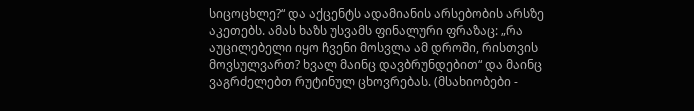სიცოცხლე?“ და აქცენტს ადამიანის არსებობის არსზე აკეთებს. ამას ხაზს უსვამს ფინალური ფრაზაც: „რა აუცილებელი იყო ჩვენი მოსვლა ამ დროში, რისთვის მოვსულვართ? ხვალ მაინც დავბრუნდებით“ და მაინც ვაგრძელებთ რუტინულ ცხოვრებას. (მსახიობები -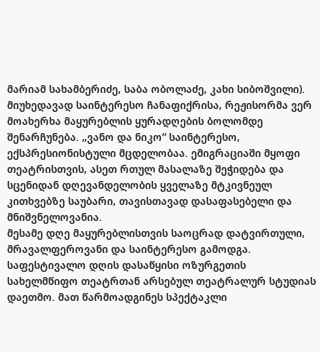მარიამ სახამბერიძე, საბა ობოლაძე, კახი სიბოშვილი). მიუხედავად საინტერესო ჩანაფიქრისა, რეჟისორმა ვერ მოახერხა მაყურებლის ყურადღების ბოლომდე შენარჩუნება. „ვანო და ნიკო“ საინტერესო, ექსპრესიონისტული მცდელობაა. ემიგრაციაში მყოფი თეატრისთვის, ასეთ რთულ მასალაზე შეჭიდება და სცენიდან დღევანდელობის ყველაზე მტკივნეულ კითხვებზე საუბარი, თავისთავად დასაფასებელი და მნიშვნელოვანია.
მესამე დღე მაყურებლისთვის საოცრად დატვირთული, მრავალფეროვანი და საინტერესო გამოდგა. საფესტივალო დღის დასაწყისი ოზურგეთის სახელმწიფო თეატრთან არსებულ თეატრალურ სტუდიას დაეთმო. მათ წარმოადგინეს სპექტაკლი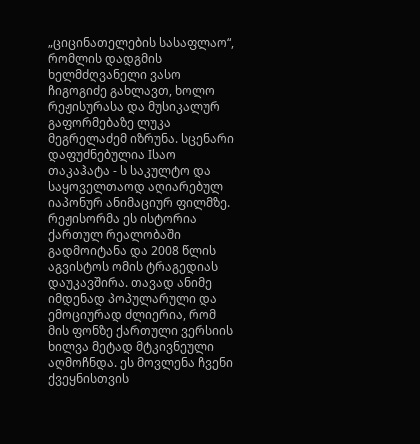„ციცინათელების სასაფლაო“, რომლის დადგმის ხელმძღვანელი ვასო ჩიგოგიძე გახლავთ, ხოლო რეჟისურასა და მუსიკალურ გაფორმებაზე ლუკა მეგრელაძემ იზრუნა. სცენარი დაფუძნებულია Iსაო თაკაჰატა - ს საკულტო და საყოველთაოდ აღიარებულ იაპონურ ანიმაციურ ფილმზე. რეჟისორმა ეს ისტორია ქართულ რეალობაში გადმოიტანა და 2008 წლის აგვისტოს ომის ტრაგედიას დაუკავშირა. თავად ანიმე იმდენად პოპულარული და ემოციურად ძლიერია, რომ მის ფონზე ქართული ვერსიის ხილვა მეტად მტკივნეული აღმოჩნდა. ეს მოვლენა ჩვენი ქვეყნისთვის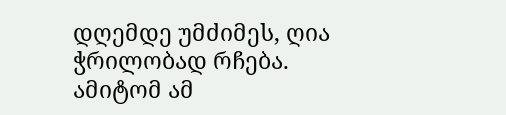დღემდე უმძიმეს, ღია ჭრილობად რჩება. ამიტომ ამ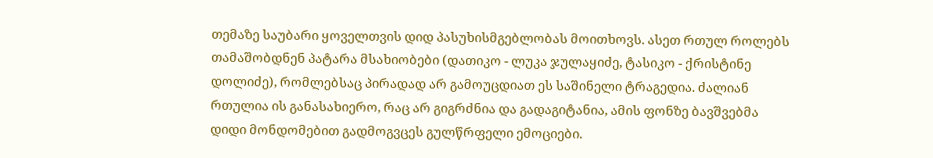თემაზე საუბარი ყოველთვის დიდ პასუხისმგებლობას მოითხოვს. ასეთ რთულ როლებს თამაშობდნენ პატარა მსახიობები (დათიკო - ლუკა ჯულაყიძე, ტასიკო - ქრისტინე დოლიძე), რომლებსაც პირადად არ გამოუცდიათ ეს საშინელი ტრაგედია. ძალიან რთულია ის განასახიერო, რაც არ გიგრძნია და გადაგიტანია, ამის ფონზე ბავშვებმა დიდი მონდომებით გადმოგვცეს გულწრფელი ემოციები.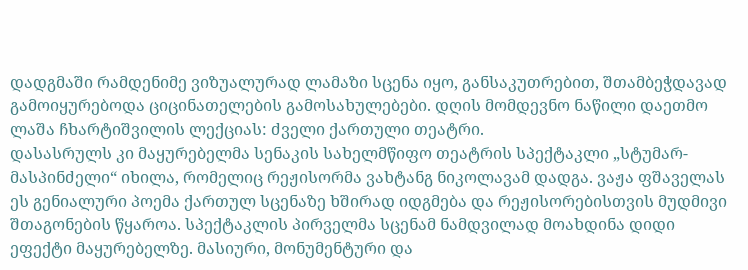დადგმაში რამდენიმე ვიზუალურად ლამაზი სცენა იყო, განსაკუთრებით, შთამბეჭდავად გამოიყურებოდა ციცინათელების გამოსახულებები. დღის მომდევნო ნაწილი დაეთმო ლაშა ჩხარტიშვილის ლექციას: ძველი ქართული თეატრი.
დასასრულს კი მაყურებელმა სენაკის სახელმწიფო თეატრის სპექტაკლი „სტუმარ-მასპინძელი“ იხილა, რომელიც რეჟისორმა ვახტანგ ნიკოლავამ დადგა. ვაჟა ფშაველას ეს გენიალური პოემა ქართულ სცენაზე ხშირად იდგმება და რეჟისორებისთვის მუდმივი შთაგონების წყაროა. სპექტაკლის პირველმა სცენამ ნამდვილად მოახდინა დიდი ეფექტი მაყურებელზე. მასიური, მონუმენტური და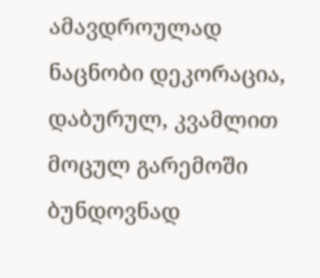ამავდროულად ნაცნობი დეკორაცია, დაბურულ, კვამლით მოცულ გარემოში ბუნდოვნად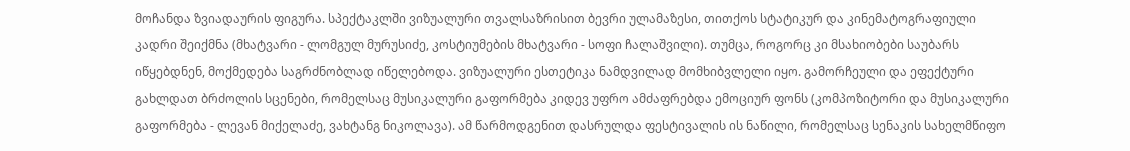მოჩანდა ზვიადაურის ფიგურა. სპექტაკლში ვიზუალური თვალსაზრისით ბევრი ულამაზესი, თითქოს სტატიკურ და კინემატოგრაფიული კადრი შეიქმნა (მხატვარი - ლომგულ მურუსიძე, კოსტიუმების მხატვარი - სოფი ჩალაშვილი). თუმცა, როგორც კი მსახიობები საუბარს იწყებდნენ, მოქმედება საგრძნობლად იწელებოდა. ვიზუალური ესთეტიკა ნამდვილად მომხიბვლელი იყო. გამორჩეული და ეფექტური გახლდათ ბრძოლის სცენები, რომელსაც მუსიკალური გაფორმება კიდევ უფრო ამძაფრებდა ემოციურ ფონს (კომპოზიტორი და მუსიკალური გაფორმება - ლევან მიქელაძე, ვახტანგ ნიკოლავა). ამ წარმოდგენით დასრულდა ფესტივალის ის ნაწილი, რომელსაც სენაკის სახელმწიფო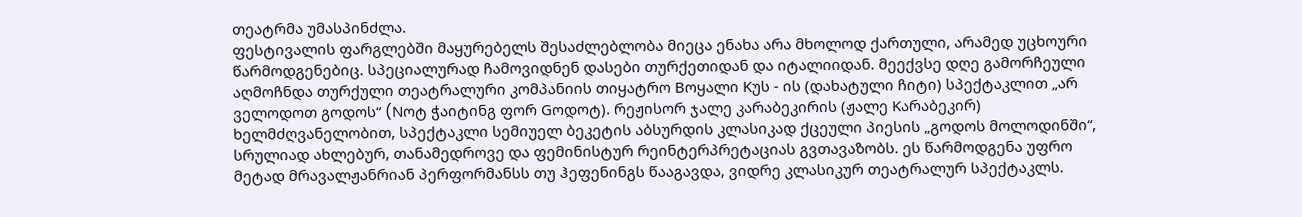თეატრმა უმასპინძლა.
ფესტივალის ფარგლებში მაყურებელს შესაძლებლობა მიეცა ენახა არა მხოლოდ ქართული, არამედ უცხოური წარმოდგენებიც. სპეციალურად ჩამოვიდნენ დასები თურქეთიდან და იტალიიდან. მეექვსე დღე გამორჩეული აღმოჩნდა თურქული თეატრალური კომპანიის თიყატრო Bოყალი Kუს - ის (დახატული ჩიტი) სპექტაკლით „არ ველოდოთ გოდოს“ (Nოტ ჭაიტინგ ფორ Gოდოტ). რეჟისორ ჯალე კარაბეკირის (ჟალე Kარაბეკირ) ხელმძღვანელობით, სპექტაკლი სემიუელ ბეკეტის აბსურდის კლასიკად ქცეული პიესის „გოდოს მოლოდინში“, სრულიად ახლებურ, თანამედროვე და ფემინისტურ რეინტერპრეტაციას გვთავაზობს. ეს წარმოდგენა უფრო მეტად მრავალჟანრიან პერფორმანსს თუ ჰეფენინგს წააგავდა, ვიდრე კლასიკურ თეატრალურ სპექტაკლს.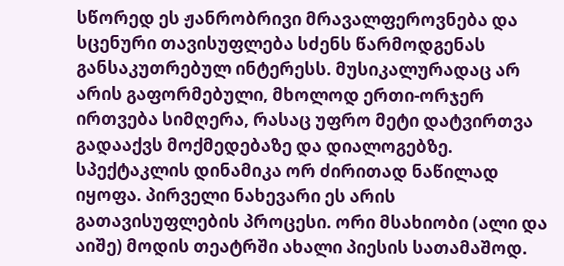სწორედ ეს ჟანრობრივი მრავალფეროვნება და სცენური თავისუფლება სძენს წარმოდგენას განსაკუთრებულ ინტერესს. მუსიკალურადაც არ არის გაფორმებული, მხოლოდ ერთი-ორჯერ ირთვება სიმღერა, რასაც უფრო მეტი დატვირთვა გადააქვს მოქმედებაზე და დიალოგებზე. სპექტაკლის დინამიკა ორ ძირითად ნაწილად იყოფა. პირველი ნახევარი ეს არის გათავისუფლების პროცესი. ორი მსახიობი (ალი და აიშე) მოდის თეატრში ახალი პიესის სათამაშოდ.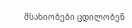მსახიობები ცდილობენ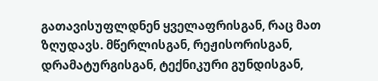გათავისუფლდნენ ყველაფრისგან, რაც მათ ზღუდავს. მწერლისგან, რეჟისორისგან, დრამატურგისგან, ტექნიკური გუნდისგან,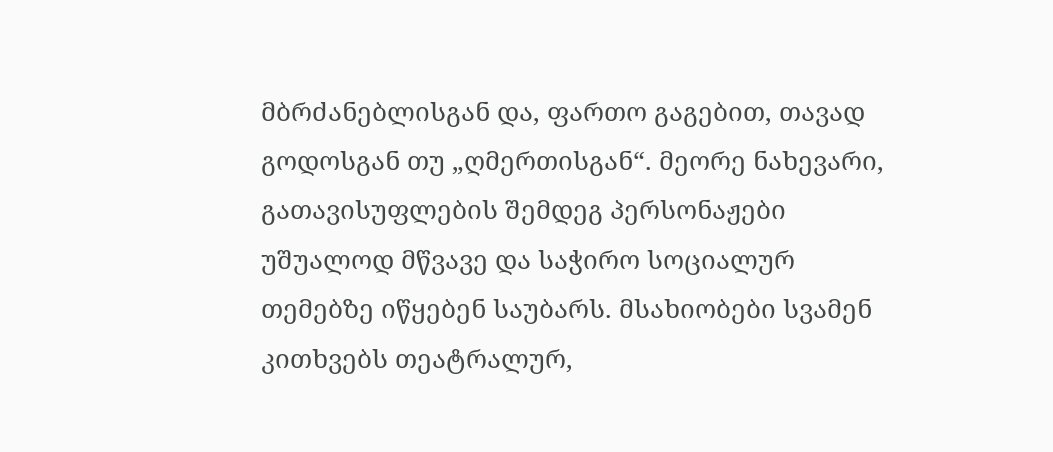მბრძანებლისგან და, ფართო გაგებით, თავად გოდოსგან თუ „ღმერთისგან“. მეორე ნახევარი, გათავისუფლების შემდეგ პერსონაჟები უშუალოდ მწვავე და საჭირო სოციალურ თემებზე იწყებენ საუბარს. მსახიობები სვამენ კითხვებს თეატრალურ,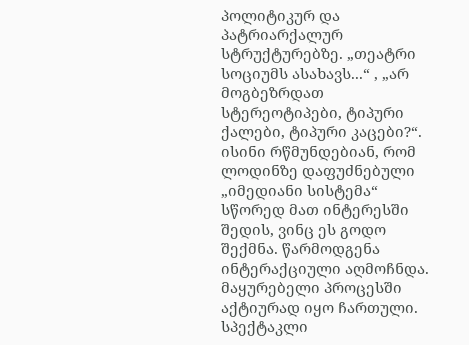პოლიტიკურ და პატრიარქალურ სტრუქტურებზე. „თეატრი სოციუმს ასახავს...“ , „არ მოგბეზრდათ სტერეოტიპები, ტიპური ქალები, ტიპური კაცები?“. ისინი რწმუნდებიან, რომ ლოდინზე დაფუძნებული „იმედიანი სისტემა“ სწორედ მათ ინტერესში შედის, ვინც ეს გოდო შექმნა. წარმოდგენა ინტერაქციული აღმოჩნდა. მაყურებელი პროცესში აქტიურად იყო ჩართული. სპექტაკლი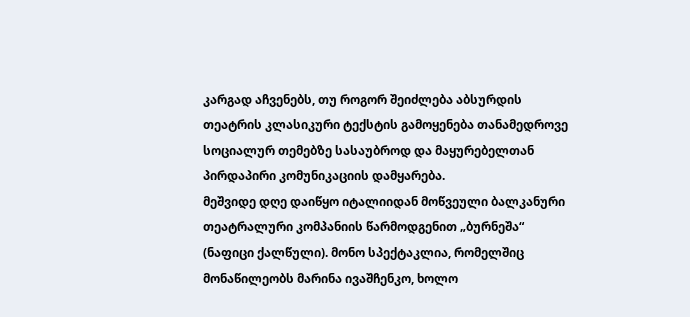კარგად აჩვენებს, თუ როგორ შეიძლება აბსურდის თეატრის კლასიკური ტექსტის გამოყენება თანამედროვე სოციალურ თემებზე სასაუბროდ და მაყურებელთან პირდაპირი კომუნიკაციის დამყარება.
მეშვიდე დღე დაიწყო იტალიიდან მოწვეული ბალკანური თეატრალური კომპანიის წარმოდგენით „ბურნეშა“ (ნაფიცი ქალწული). მონო სპექტაკლია, რომელშიც მონაწილეობს მარინა ივაშჩენკო, ხოლო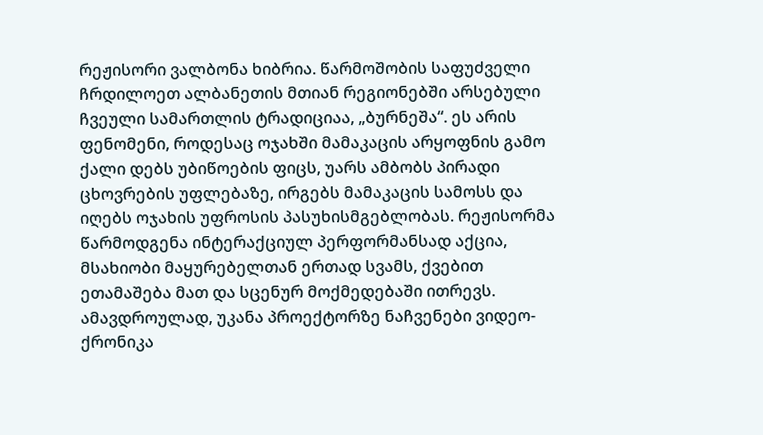რეჟისორი ვალბონა ხიბრია. წარმოშობის საფუძველი ჩრდილოეთ ალბანეთის მთიან რეგიონებში არსებული ჩვეული სამართლის ტრადიციაა, „ბურნეშა“. ეს არის ფენომენი, როდესაც ოჯახში მამაკაცის არყოფნის გამო ქალი დებს უბიწოების ფიცს, უარს ამბობს პირადი ცხოვრების უფლებაზე, ირგებს მამაკაცის სამოსს და იღებს ოჯახის უფროსის პასუხისმგებლობას. რეჟისორმა წარმოდგენა ინტერაქციულ პერფორმანსად აქცია, მსახიობი მაყურებელთან ერთად სვამს, ქვებით ეთამაშება მათ და სცენურ მოქმედებაში ითრევს. ამავდროულად, უკანა პროექტორზე ნაჩვენები ვიდეო-ქრონიკა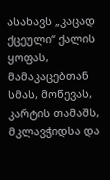ასახავს „კაცად ქცეული“ ქალის ყოფას, მამაკაცებთან სმას, მოწევას, კარტის თამაშს, მკლავჭიდსა და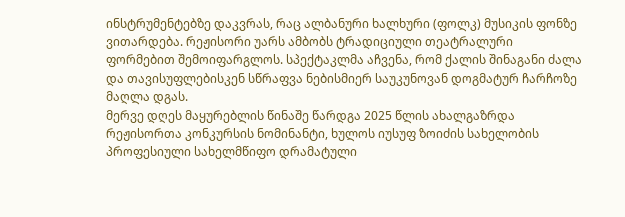ინსტრუმენტებზე დაკვრას, რაც ალბანური ხალხური (ფოლკ) მუსიკის ფონზე ვითარდება. რეჟისორი უარს ამბობს ტრადიციული თეატრალური ფორმებით შემოიფარგლოს. სპექტაკლმა აჩვენა, რომ ქალის შინაგანი ძალა და თავისუფლებისკენ სწრაფვა ნებისმიერ საუკუნოვან დოგმატურ ჩარჩოზე მაღლა დგას.
მერვე დღეს მაყურებლის წინაშე წარდგა 2025 წლის ახალგაზრდა რეჟისორთა კონკურსის ნომინანტი, ხულოს იუსუფ ზოიძის სახელობის პროფესიული სახელმწიფო დრამატული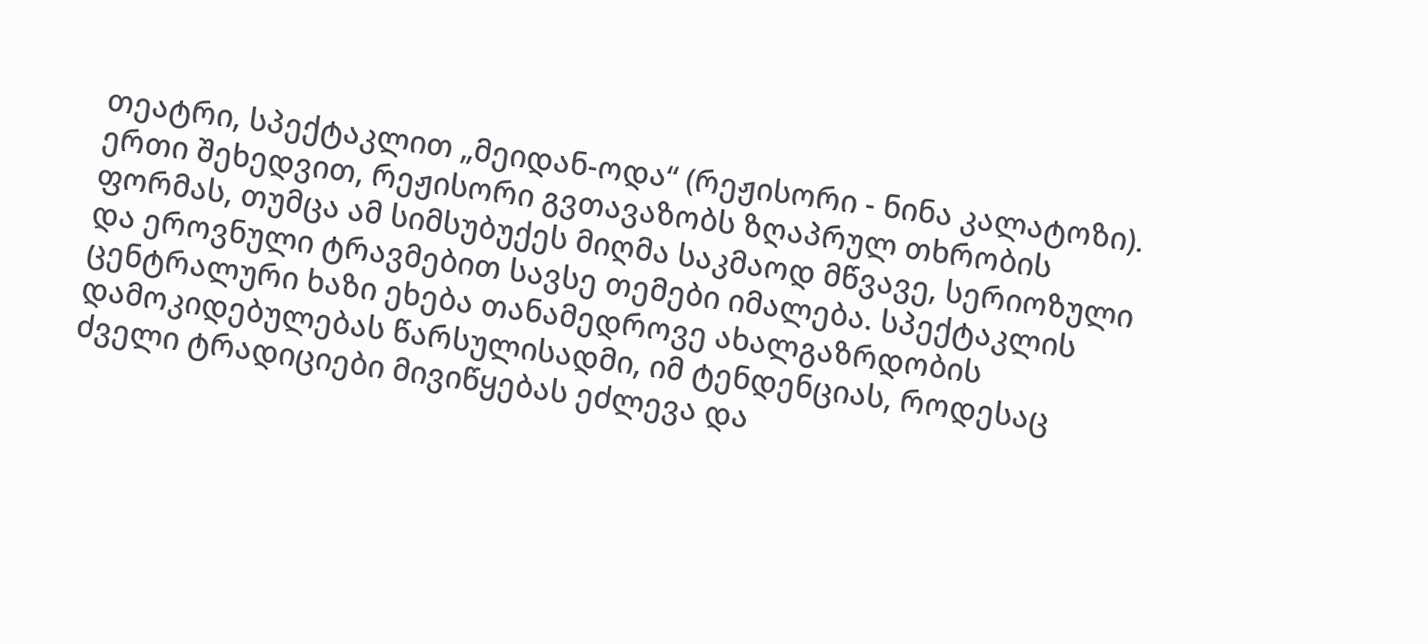თეატრი, სპექტაკლით „მეიდან-ოდა“ (რეჟისორი - ნინა კალატოზი). ერთი შეხედვით, რეჟისორი გვთავაზობს ზღაპრულ თხრობის ფორმას, თუმცა ამ სიმსუბუქეს მიღმა საკმაოდ მწვავე, სერიოზული და ეროვნული ტრავმებით სავსე თემები იმალება. სპექტაკლის ცენტრალური ხაზი ეხება თანამედროვე ახალგაზრდობის დამოკიდებულებას წარსულისადმი, იმ ტენდენციას, როდესაც ძველი ტრადიციები მივიწყებას ეძლევა და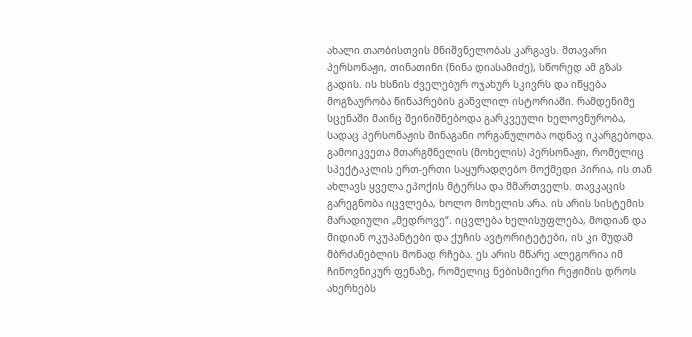ახალი თაობისთვის მნიშვნელობას კარგავს. მთავარი პერსონაჟი, თინათინი (ნინა დიასამიძე), სწორედ ამ გზას გადის. ის ხსნის ძველებურ ოჯახურ სკივრს და იწყება მოგზაურობა წინაპრების განვლილ ისტორიაში. რამდენიმე სცენაში მაინც შეინიშნებოდა გარკვეული ხელოვნურობა, სადაც პერსონაჟის შინაგანი ორგანულობა ოდნავ იკარგებოდა. გამოიკვეთა მთარგმნელის (მოხელის) პერსონაჟი, რომელიც სპექტაკლის ერთ-ერთი საყურადღებო მოქმედი პირია, ის თან ახლავს ყველა ეპოქის მტერსა და მმართველს. თავკაცის გარეგნობა იცვლება, ხოლო მოხელის არა. ის არის სისტემის მარადიული „მედროვე“. იცვლება ხელისუფლება, მოდიან და მიდიან ოკუპანტები და ქუჩის ავტორიტეტები, ის კი მუდამ მბრძანებლის მონად რჩება. ეს არის მწარე ალეგორია იმ ჩინოვნიკურ ფენაზე, რომელიც ნებისმიერი რეჟიმის დროს ახერხებს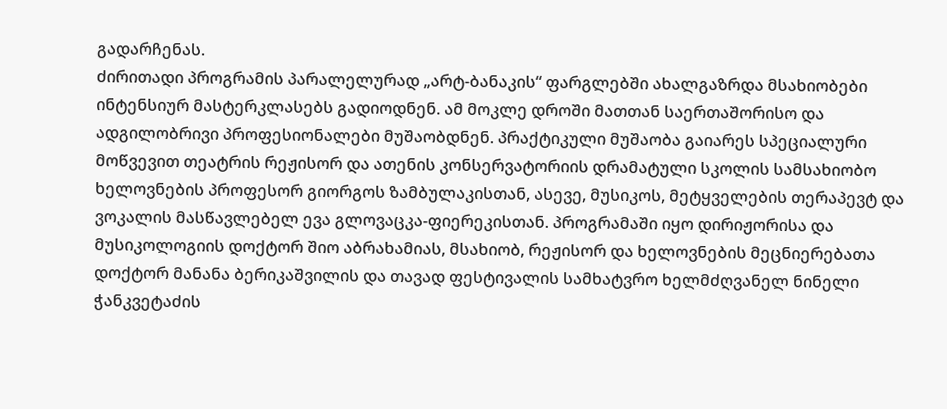გადარჩენას.
ძირითადი პროგრამის პარალელურად „არტ-ბანაკის“ ფარგლებში ახალგაზრდა მსახიობები ინტენსიურ მასტერკლასებს გადიოდნენ. ამ მოკლე დროში მათთან საერთაშორისო და ადგილობრივი პროფესიონალები მუშაობდნენ. პრაქტიკული მუშაობა გაიარეს სპეციალური მოწვევით თეატრის რეჟისორ და ათენის კონსერვატორიის დრამატული სკოლის სამსახიობო ხელოვნების პროფესორ გიორგოს ზამბულაკისთან, ასევე, მუსიკოს, მეტყველების თერაპევტ და ვოკალის მასწავლებელ ევა გლოვაცკა-ფიერეკისთან. პროგრამაში იყო დირიჟორისა და მუსიკოლოგიის დოქტორ შიო აბრახამიას, მსახიობ, რეჟისორ და ხელოვნების მეცნიერებათა დოქტორ მანანა ბერიკაშვილის და თავად ფესტივალის სამხატვრო ხელმძღვანელ ნინელი ჭანკვეტაძის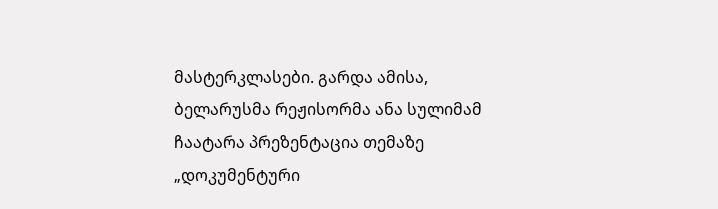მასტერკლასები. გარდა ამისა, ბელარუსმა რეჟისორმა ანა სულიმამ ჩაატარა პრეზენტაცია თემაზე „დოკუმენტური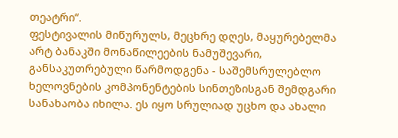თეატრი“.
ფესტივალის მიწურულს, მეცხრე დღეს, მაყურებელმა არტ ბანაკში მონაწილეების ნამუშევარი, განსაკუთრებული წარმოდგენა - საშემსრულებლო ხელოვნების კომპონენტების სინთეზისგან შემდგარი სანახაობა იხილა. ეს იყო სრულიად უცხო და ახალი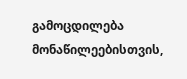გამოცდილება მონაწილეებისთვის,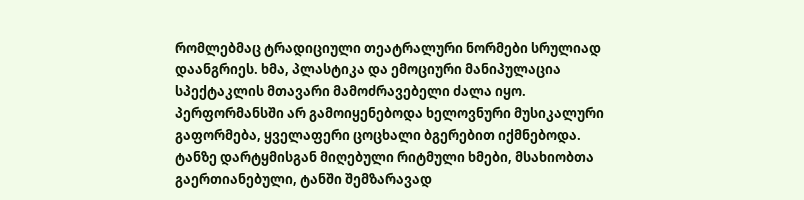რომლებმაც ტრადიციული თეატრალური ნორმები სრულიად დაანგრიეს. ხმა, პლასტიკა და ემოციური მანიპულაცია სპექტაკლის მთავარი მამოძრავებელი ძალა იყო. პერფორმანსში არ გამოიყენებოდა ხელოვნური მუსიკალური გაფორმება, ყველაფერი ცოცხალი ბგერებით იქმნებოდა. ტანზე დარტყმისგან მიღებული რიტმული ხმები, მსახიობთა გაერთიანებული, ტანში შემზარავად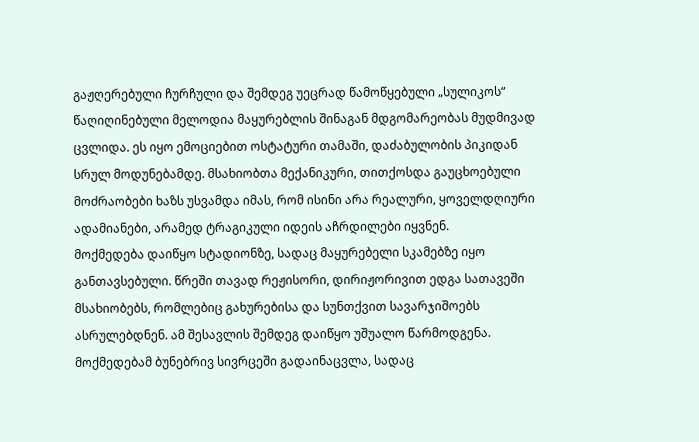გაჟღერებული ჩურჩული და შემდეგ უეცრად წამოწყებული „სულიკოს“ წაღიღინებული მელოდია მაყურებლის შინაგან მდგომარეობას მუდმივად ცვლიდა. ეს იყო ემოციებით ოსტატური თამაში, დაძაბულობის პიკიდან სრულ მოდუნებამდე. მსახიობთა მექანიკური, თითქოსდა გაუცხოებული მოძრაობები ხაზს უსვამდა იმას, რომ ისინი არა რეალური, ყოველდღიური ადამიანები, არამედ ტრაგიკული იდეის აჩრდილები იყვნენ.
მოქმედება დაიწყო სტადიონზე, სადაც მაყურებელი სკამებზე იყო განთავსებული. წრეში თავად რეჟისორი, დირიჟორივით ედგა სათავეში მსახიობებს, რომლებიც გახურებისა და სუნთქვით სავარჯიშოებს ასრულებდნენ. ამ შესავლის შემდეგ დაიწყო უშუალო წარმოდგენა. მოქმედებამ ბუნებრივ სივრცეში გადაინაცვლა, სადაც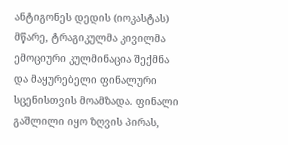ანტიგონეს დედის (იოკასტას) მწარე, ტრაგიკულმა კივილმა ემოციური კულმინაცია შექმნა და მაყურებელი ფინალური სცენისთვის მოამზადა. ფინალი გაშლილი იყო ზღვის პირას,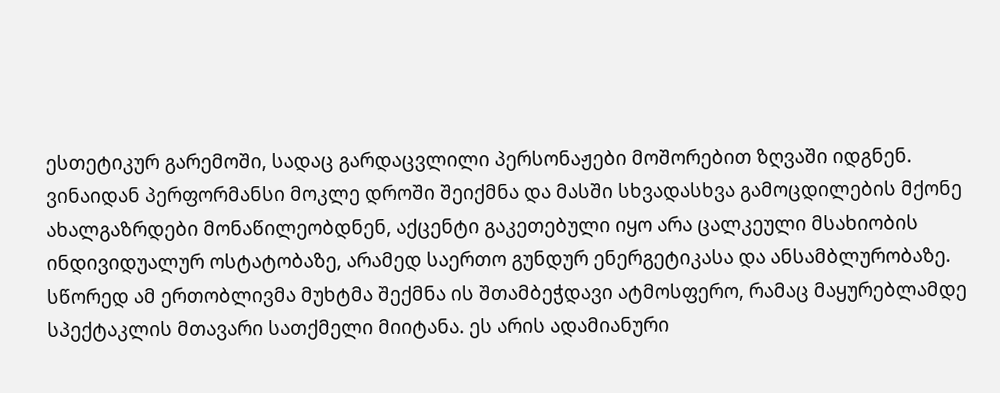ესთეტიკურ გარემოში, სადაც გარდაცვლილი პერსონაჟები მოშორებით ზღვაში იდგნენ.
ვინაიდან პერფორმანსი მოკლე დროში შეიქმნა და მასში სხვადასხვა გამოცდილების მქონე ახალგაზრდები მონაწილეობდნენ, აქცენტი გაკეთებული იყო არა ცალკეული მსახიობის ინდივიდუალურ ოსტატობაზე, არამედ საერთო გუნდურ ენერგეტიკასა და ანსამბლურობაზე. სწორედ ამ ერთობლივმა მუხტმა შექმნა ის შთამბეჭდავი ატმოსფერო, რამაც მაყურებლამდე სპექტაკლის მთავარი სათქმელი მიიტანა. ეს არის ადამიანური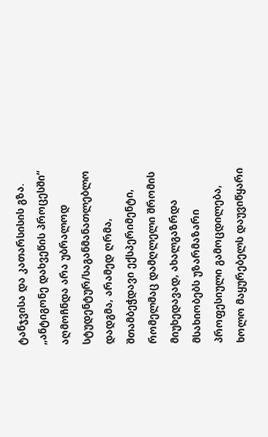ტანჯვისა და კათარსისის გზა. „ანტიგონე დახვეწის პროცესში“ აღმოჩნდა არა უბრალოდ სტუდენტურ/საგანმანათლებლო დადგმა, არამედ ღრმა, შთამბეჭდავი ექსპერიმენტი, რომელმაც დამღლელი შრომის მიუხედავად, ახალგაზრდა მსახიობებს უზარმაზარი პროფესიული გამოცდილება, ხოლო მაყურებელს დაუვიწყარი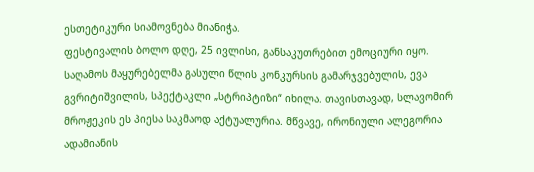ესთეტიკური სიამოვნება მიანიჭა.
ფესტივალის ბოლო დღე, 25 ივლისი, განსაკუთრებით ემოციური იყო. საღამოს მაყურებელმა გასული წლის კონკურსის გამარჯვებულის, ევა გვრიტიშვილის, სპექტაკლი „სტრიპტიზი“ იხილა. თავისთავად, სლავომირ მროჟეკის ეს პიესა საკმაოდ აქტუალურია. მწვავე, ირონიული ალეგორია ადამიანის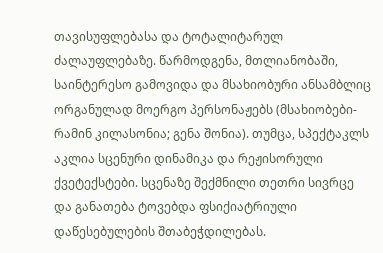თავისუფლებასა და ტოტალიტარულ ძალაუფლებაზე. წარმოდგენა, მთლიანობაში, საინტერესო გამოვიდა და მსახიობური ანსამბლიც ორგანულად მოერგო პერსონაჟებს (მსახიობები- რამინ კილასონია; გენა შონია). თუმცა, სპექტაკლს აკლია სცენური დინამიკა და რეჟისორული ქვეტექსტები. სცენაზე შექმნილი თეთრი სივრცე და განათება ტოვებდა ფსიქიატრიული დაწესებულების შთაბეჭდილებას.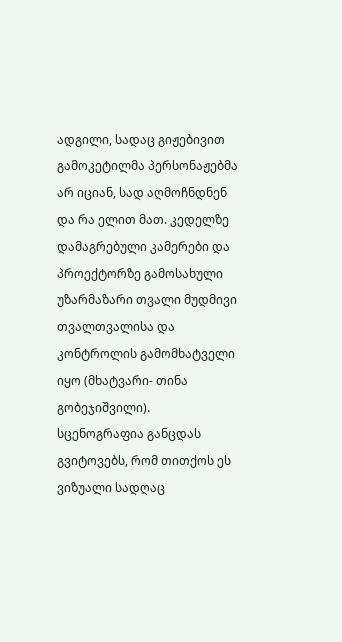ადგილი, სადაც გიჟებივით გამოკეტილმა პერსონაჟებმა არ იციან, სად აღმოჩნდნენ და რა ელით მათ. კედელზე დამაგრებული კამერები და პროექტორზე გამოსახული უზარმაზარი თვალი მუდმივი თვალთვალისა და კონტროლის გამომხატველი იყო (მხატვარი- თინა გობეჯიშვილი). სცენოგრაფია განცდას გვიტოვებს, რომ თითქოს ეს ვიზუალი სადღაც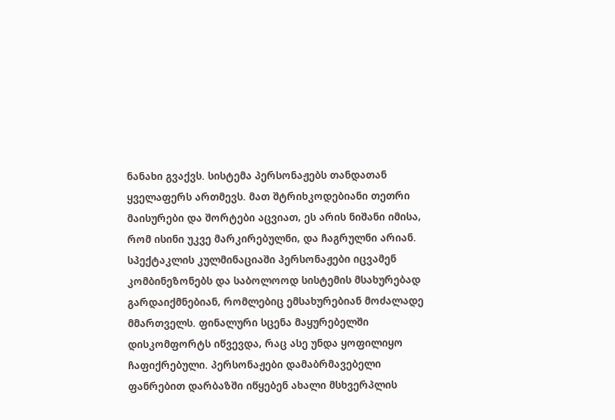ნანახი გვაქვს. სისტემა პერსონაჟებს თანდათან ყველაფერს ართმევს. მათ შტრიხკოდებიანი თეთრი მაისურები და შორტები აცვიათ, ეს არის ნიშანი იმისა, რომ ისინი უკვე მარკირებულნი, და ჩაგრულნი არიან. სპექტაკლის კულმინაციაში პერსონაჟები იცვამენ კომბინეზონებს და საბოლოოდ სისტემის მსახურებად გარდაიქმნებიან, რომლებიც ემსახურებიან მოძალადე მმართველს. ფინალური სცენა მაყურებელში დისკომფორტს იწვევდა, რაც ასე უნდა ყოფილიყო ჩაფიქრებული. პერსონაჟები დამაბრმავებელი ფანრებით დარბაზში იწყებენ ახალი მსხვერპლის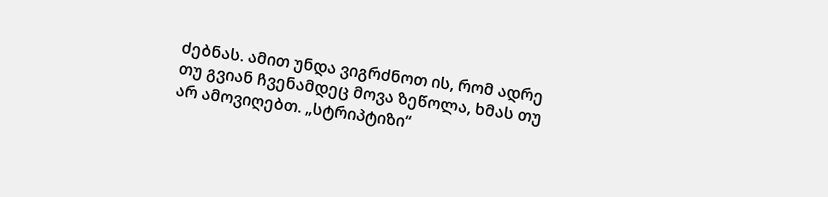ძებნას. ამით უნდა ვიგრძნოთ ის, რომ ადრე თუ გვიან ჩვენამდეც მოვა ზეწოლა, ხმას თუ არ ამოვიღებთ. „სტრიპტიზი“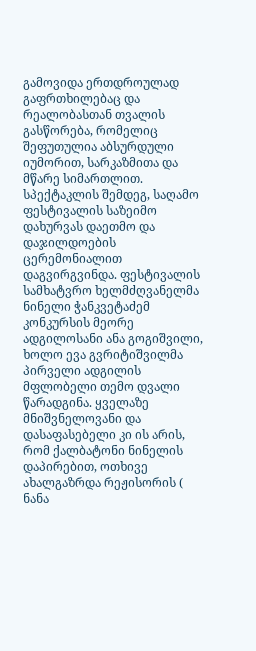გამოვიდა ერთდროულად გაფრთხილებაც და რეალობასთან თვალის გასწორება, რომელიც შეფუთულია აბსურდული იუმორით, სარკაზმითა და მწარე სიმართლით.
სპექტაკლის შემდეგ, საღამო ფესტივალის საზეიმო დახურვას დაეთმო და დაჯილდოების ცერემონიალით დაგვირგვინდა. ფესტივალის სამხატვრო ხელმძღვანელმა ნინელი ჭანკვეტაძემ კონკურსის მეორე ადგილოსანი ანა გოგიშვილი, ხოლო ევა გვრიტიშვილმა პირველი ადგილის მფლობელი თემო დვალი წარადგინა. ყველაზე მნიშვნელოვანი და დასაფასებელი კი ის არის, რომ ქალბატონი ნინელის დაპირებით, ოთხივე ახალგაზრდა რეჟისორის ( ნანა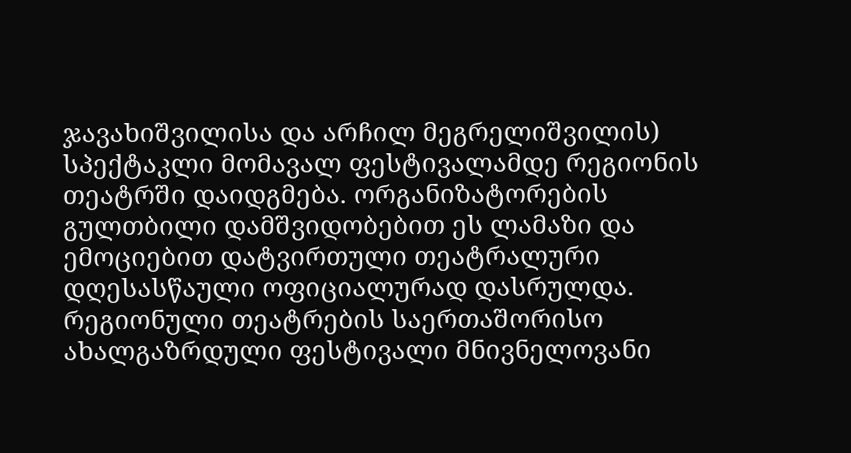ჯავახიშვილისა და არჩილ მეგრელიშვილის) სპექტაკლი მომავალ ფესტივალამდე რეგიონის თეატრში დაიდგმება. ორგანიზატორების გულთბილი დამშვიდობებით ეს ლამაზი და ემოციებით დატვირთული თეატრალური დღესასწაული ოფიციალურად დასრულდა.
რეგიონული თეატრების საერთაშორისო ახალგაზრდული ფესტივალი მნივნელოვანი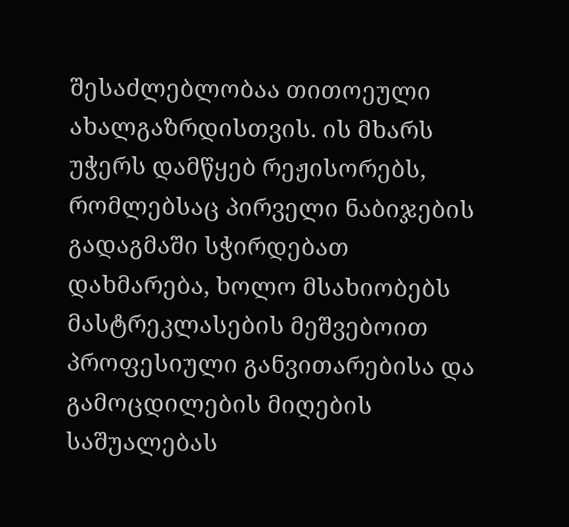შესაძლებლობაა თითოეული ახალგაზრდისთვის. ის მხარს უჭერს დამწყებ რეჟისორებს, რომლებსაც პირველი ნაბიჯების გადაგმაში სჭირდებათ დახმარება, ხოლო მსახიობებს მასტრეკლასების მეშვებოით პროფესიული განვითარებისა და გამოცდილების მიღების საშუალებას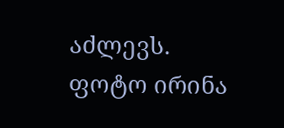აძლევს.
ფოტო ირინა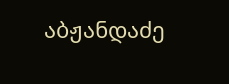აბჟანდაძე